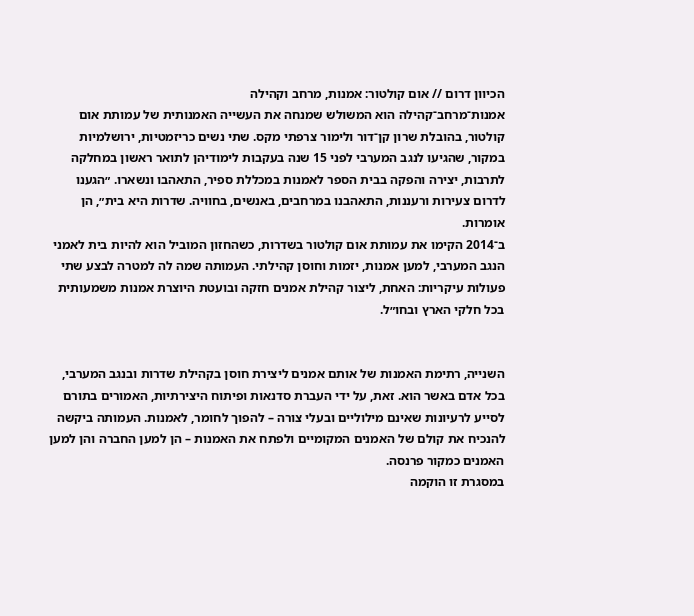הכיוון דרום // אום קולטור: אמנות, מרחב וקהילה
אמנות־מרחב־קהילה הוא המשולש שמנחה את העשייה האמנותית של עמותת אום קולטור, בהובלת שרון קן־דור ולימור צרפתי מקס. שתי נשים כריזמטיות, ירושלמיות במקור, שהגיעו לנגב המערבי לפני 15 שנה בעקבות לימודיהן לתואר ראשון במחלקה לתרבות, יצירה והפקה בבית הספר לאמנות במכללת ספיר, התאהבו ונשארו. ״הגענו לדרום צעירות ורעננות, התאהבנו במרחבים, באנשים, בחוויה. שדרות היא בית״, הן אומרות.
ב־2014 הקימו את עמותת אום קולטור בשדרות, כשהחזון המוביל הוא להיות בית לאמני הנגב המערבי, למען אמנות, יזמות וחוסן קהילתי. העמותה שמה לה למטרה לבצע שתי פעולות עיקריות: האחת, ליצור קהילת אמנים חזקה ובועטת היוצרת אמנות משמעותית בכל חלקי הארץ ובחו״ל.


השנייה, רתימת האמנות של אותם אמנים ליצירת חוסן בקהילת שדרות ובנגב המערבי, בכל אדם באשר הוא. זאת, על ידי העברת סדנאות ופיתוח היצירתיות, האמורים בתורם לסייע לרעיונות שאינם מילוליים ובעלי צורה – להפוך לחומר, לאמנות. העמותה ביקשה להנכיח את קולם של האמנים המקומיים ולפתח את האמנות – הן למען החברה והן למען האמנים כמקור פרנסה.
במסגרת זו הוקמה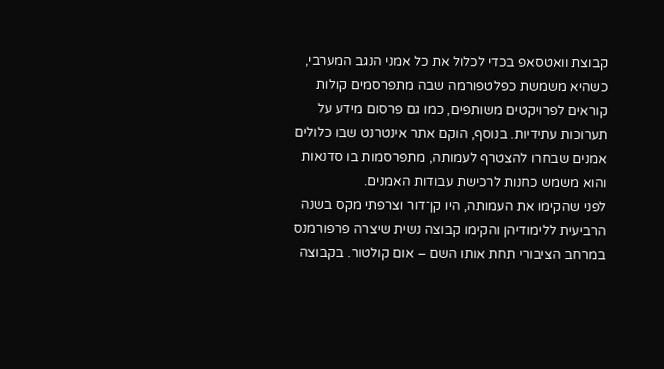קבוצת וואטסאפ בכדי לכלול את כל אמני הנגב המערבי, כשהיא משמשת כפלטפורמה שבה מתפרסמים קולות קוראים לפרויקטים משותפים, כמו גם פרסום מידע על תערוכות עתידיות. בנוסף, הוקם אתר אינטרנט שבו כלולים אמנים שבחרו להצטרף לעמותה, מתפרסמות בו סדנאות והוא משמש כחנות לרכישת עבודות האמנים.
לפני שהקימו את העמותה, היו קן־דור וצרפתי מקס בשנה הרביעית ללימודיהן והקימו קבוצה נשית שיצרה פרפורמנס במרחב הציבורי תחת אותו השם – אום קולטור. בקבוצה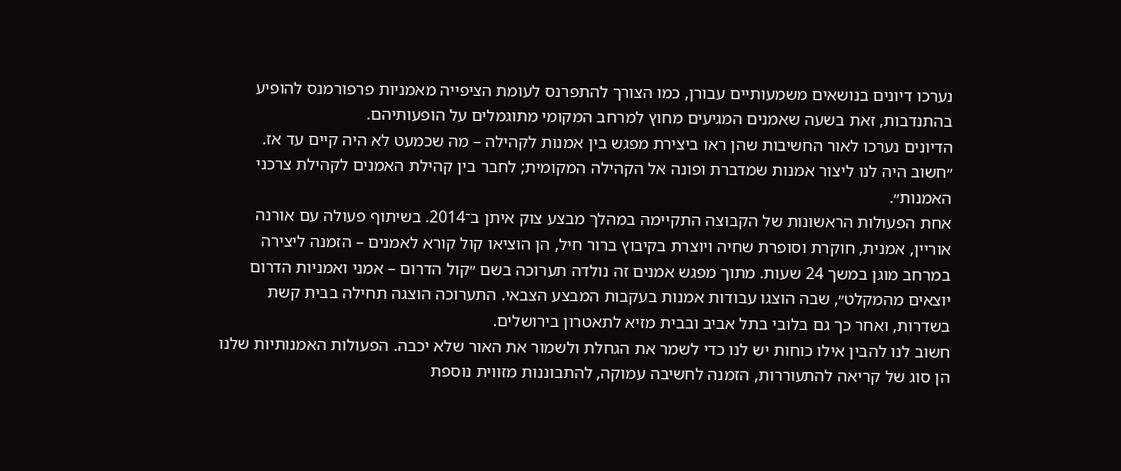נערכו דיונים בנושאים משמעותיים עבורן, כמו הצורך להתפרנס לעומת הציפייה מאמניות פרפורמנס להופיע בהתנדבות, זאת בשעה שאמנים המגיעים מחוץ למרחב המקומי מתוגמלים על הופעותיהם.
הדיונים נערכו לאור החשיבות שהן ראו ביצירת מפגש בין אמנות לקהילה – מה שכמעט לא היה קיים עד אז. ״חשוב היה לנו ליצור אמנות שמדברת ופונה אל הקהילה המקומית; לחבר בין קהילת האמנים לקהילת צרכני האמנות״.
אחת הפעולות הראשונות של הקבוצה התקיימה במהלך מבצע צוק איתן ב־2014. בשיתוף פעולה עם אורנה אוריין, אמנית, חוקרת וסופרת שחיה ויוצרת בקיבוץ ברור חיל, הן הוציאו קול קורא לאמנים – הזמנה ליצירה במרחב מוגן במשך 24 שעות. מתוך מפגש אמנים זה נולדה תערוכה בשם ״קול הדרום – אמני ואמניות הדרום יוצאים מהמקלט״, שבה הוצגו עבודות אמנות בעקבות המבצע הצבאי. התערוכה הוצגה תחילה בבית קשת בשדרות, ואחר כך גם בלובי בתל אביב ובבית מזיא לתאטרון בירושלים.
חשוב לנו להבין אילו כוחות יש לנו כדי לשמר את הגחלת ולשמור את האור שלא יכבה. הפעולות האמנותיות שלנו הן סוג של קריאה להתעוררות, הזמנה לחשיבה עמוקה, להתבוננות מזווית נוספת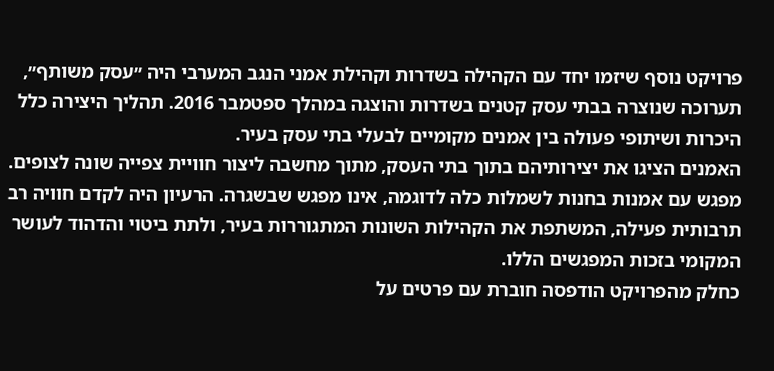פרויקט נוסף שיזמו יחד עם הקהילה בשדרות וקהילת אמני הנגב המערבי היה ״עסק משותף״, תערוכה שנוצרה בבתי עסק קטנים בשדרות והוצגה במהלך ספטמבר 2016. תהליך היצירה כלל היכרות ושיתופי פעולה בין אמנים מקומיים לבעלי בתי עסק בעיר.
האמנים הציגו את יצירותיהם בתוך בתי העסק, מתוך מחשבה ליצור חוויית צפייה שונה לצופים. מפגש עם אמנות בחנות לשמלות כלה לדוגמה, אינו מפגש שבשגרה. הרעיון היה לקדם חוויה רב תרבותית פעילה, המשתפת את הקהילות השונות המתגוררות בעיר, ולתת ביטוי והדהוד לעושר המקומי בזכות המפגשים הללו.
כחלק מהפרויקט הודפסה חוברת עם פרטים על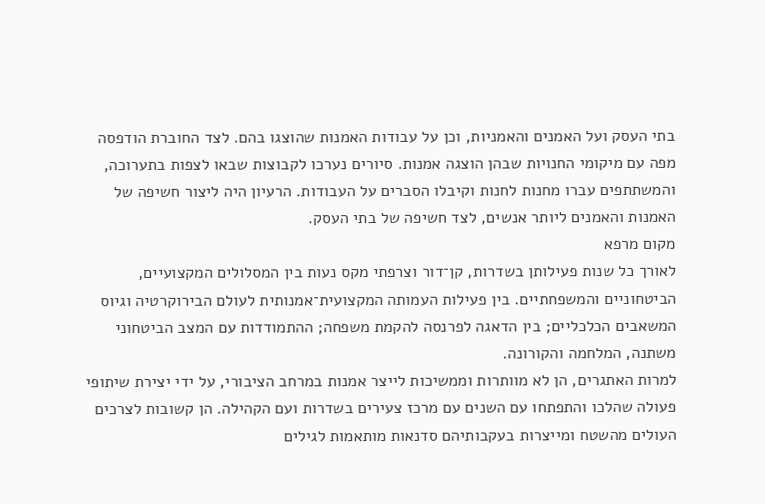בתי העסק ועל האמנים והאמניות, וכן על עבודות האמנות שהוצגו בהם. לצד החוברת הודפסה מפה עם מיקומי החנויות שבהן הוצגה אמנות. סיורים נערכו לקבוצות שבאו לצפות בתערוכה, והמשתתפים עברו מחנות לחנות וקיבלו הסברים על העבודות. הרעיון היה ליצור חשיפה של האמנות והאמנים ליותר אנשים, לצד חשיפה של בתי העסק.
מקום מרפא
לאורך כל שנות פעילותן בשדרות, קן־דור וצרפתי מקס נעות בין המסלולים המקצועיים, הביטחוניים והמשפחתיים. בין פעילות העמותה המקצועית־אמנותית לעולם הבירוקרטיה וגיוס המשאבים הכלכליים; בין הדאגה לפרנסה להקמת משפחה; ההתמודדות עם המצב הביטחוני משתנה, המלחמה והקורונה.
למרות האתגרים, הן לא מוותרות וממשיכות לייצר אמנות במרחב הציבורי, על ידי יצירת שיתופי פעולה שהלכו והתפתחו עם השנים עם מרכז צעירים בשדרות ועם הקהילה. הן קשובות לצרכים העולים מהשטח ומייצרות בעקבותיהם סדנאות מותאמות לגילים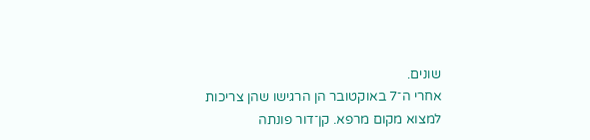שונים.
אחרי ה־7 באוקטובר הן הרגישו שהן צריכות למצוא מקום מרפא. קן־דור פונתה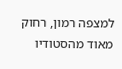למצפה רמון, רחוק מאוד מהסטודיו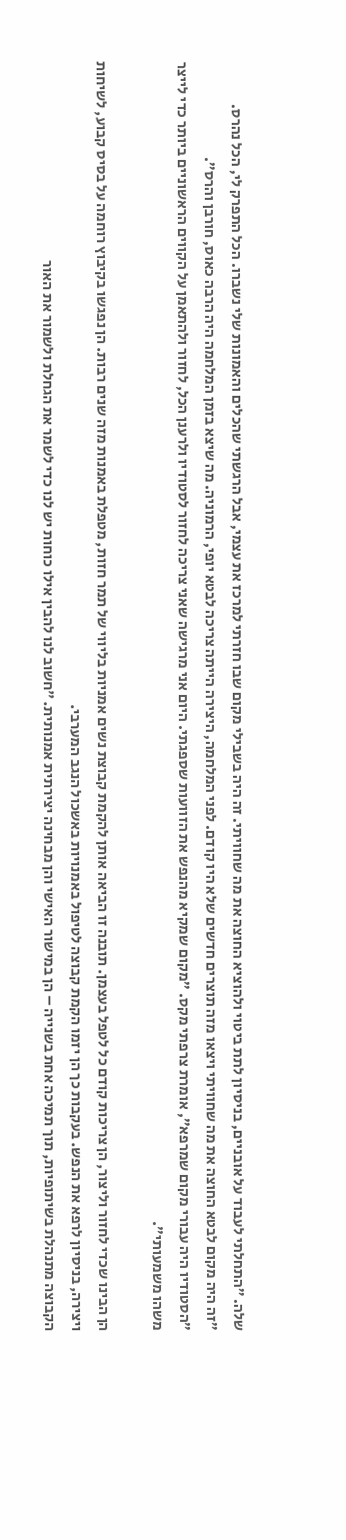שלה. ״התחלתי לעבוד על אובניים, בניסיון לתת ביטוי ולהוציא החוצה את מה שחוויתי. זה היה בשבילי מקום שבו חזרתי למרכז את עצמי, אבל הרגשתי שהכלים והאמונות שלי נשברו. הכל התפרק לי, הכל נהרס.
״זה היה מקום לבטא החוצה את מה שחוויתי ויצאו מזה תוצרים חדשים שלא היו קודם. לפני המלחמה, היצירה הייתה צריכה לבטא יופי, הרמוניה. מה שיצא בזמן המלחמה היה הרבה כאוס, חורבן והרס״.
״הסטודיו היה עבורי מקום שמרפא״, אומרת צרפתי מקס. ״מקום שמקיא מהנפש את הזוועות שספגתי. היום אני מרגישה שאני צריכה לחזור לסטודיו ולרענן הכל, לחזור ולהתאמן על הקווים הראשוניים ביותר כדי לייצר משהו משמעותי״.

הן הבינו שכדי לחזור וליצור, הן צריכות קודם כל לטפל בעצמן. תובנה זו הביאה אותן להקמת קבוצת נשים אמניות בליווי של תמר חזות, מטפלת באמנות מזה שנים רבות. הן נפגשו בקיבוץ רוחמה על בסיס קבוע, לשיחות ויצירה, בניסיון לרפא את הנפש. בעקבות כך הן יזמו הקמת קבוצה לטיפול באמנויות באשכול הנגב המערבי.
הקבוצה מתנהלת בשיתופיות, תוך תמיכה אחת בשנייה – הן במישור האישי והן מבחינה יצירתית אמנותית. ״חשוב לנו להבין אילו כוחות יש לנו כדי לשמר את הגחלת ולשמור את האור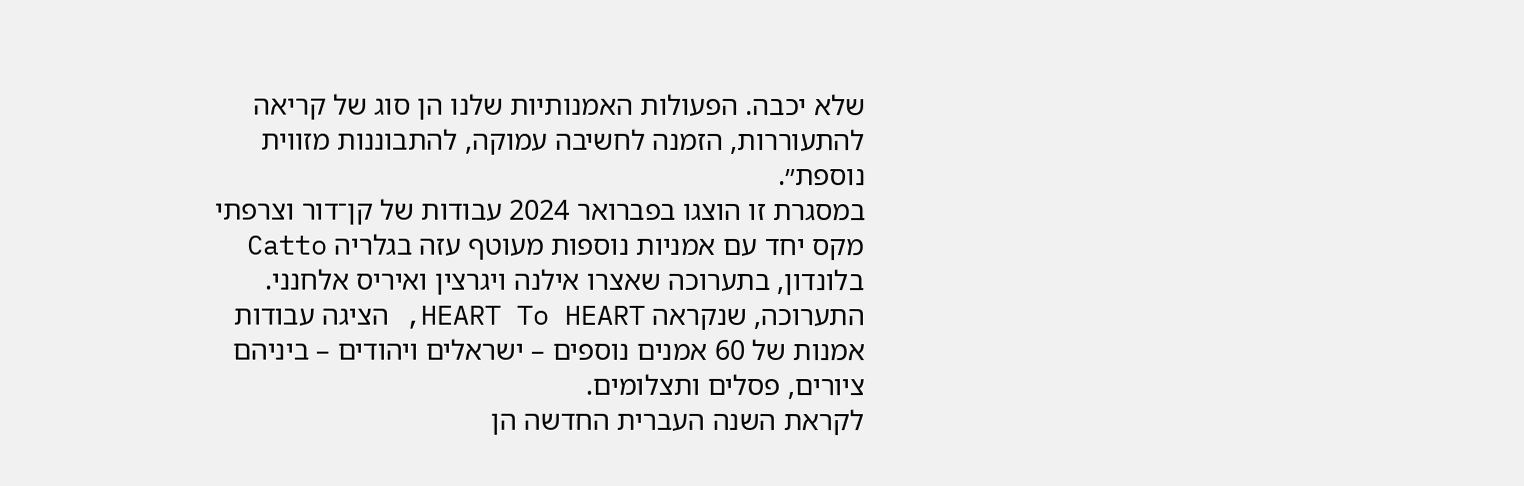שלא יכבה. הפעולות האמנותיות שלנו הן סוג של קריאה להתעוררות, הזמנה לחשיבה עמוקה, להתבוננות מזווית נוספת״.
במסגרת זו הוצגו בפברואר 2024 עבודות של קן־דור וצרפתי מקס יחד עם אמניות נוספות מעוטף עזה בגלריה Catto בלונדון, בתערוכה שאצרו אילנה ויגרצין ואיריס אלחנני. התערוכה, שנקראה HEART To HEART, הציגה עבודות אמנות של 60 אמנים נוספים – ישראלים ויהודים – ביניהם ציורים, פסלים ותצלומים.
לקראת השנה העברית החדשה הן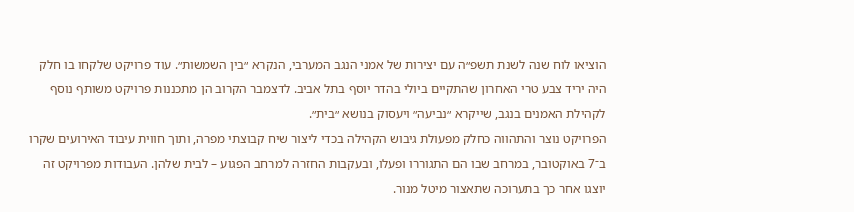הוציאו לוח שנה לשנת תשפ״ה עם יצירות של אמני הנגב המערבי, הנקרא ״בין השמשות״. עוד פרויקט שלקחו בו חלק היה יריד צבע טרי האחרון שהתקיים ביולי בהדר יוסף בתל אביב. לדצמבר הקרוב הן מתכננות פרויקט משותף נוסף לקהילת האמנים בנגב, שייקרא ״נביעה״ ויעסוק בנושא ״בית״.
הפרויקט נוצר והתהווה כחלק מפעולת גיבוש הקהילה בכדי ליצור שיח קבוצתי מפרה, ותוך חווית עיבוד האירועים שקרו ב־7 באוקטובר, במרחב שבו הם התגוררו ופעלו, ובעקבות החזרה למרחב הפגוע – לבית שלהן. העבודות מפרויקט זה יוצגו אחר כך בתערוכה שתאצור מיטל מנור.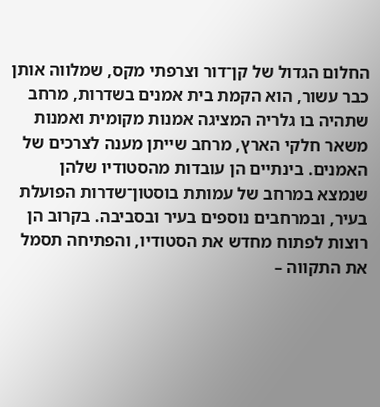החלום הגדול של קן־דור וצרפתי מקס, שמלווה אותן כבר עשור, הוא הקמת בית אמנים בשדרות, מרחב שתהיה בו גלריה המציגה אמנות מקומית ואמנות משאר חלקי הארץ, מרחב שייתן מענה לצרכים של האמנים. בינתיים הן עובדות מהסטודיו שלהן שנמצא במרחב של עמותת בוסטון־שדרות הפועלת בעיר, ובמרחבים נוספים בעיר ובסביבה. בקרוב הן רוצות לפתוח מחדש את הסטודיו, והפתיחה תסמל את התקווה –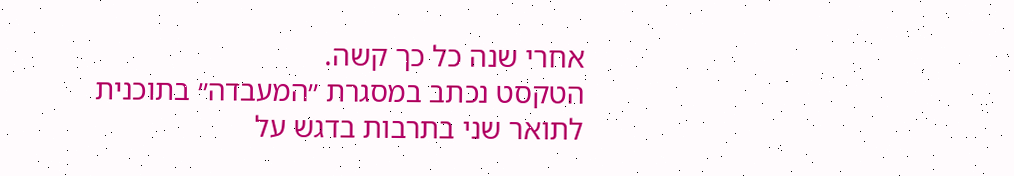אחרי שנה כל כך קשה.
הטקסט נכתב במסגרת ״המעבדה״ בתוכנית לתואר שני בתרבות בדגש על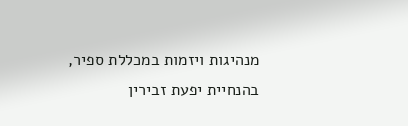מנהיגות ויזמות במכללת ספיר, בהנחיית יפעת זבירין